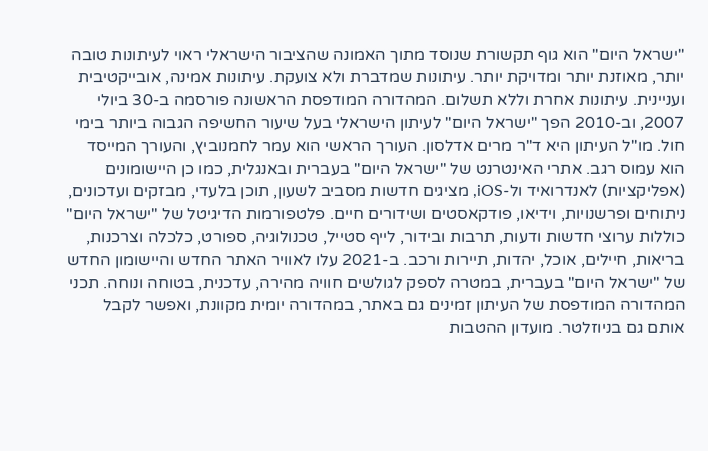"ישראל היום" הוא גוף תקשורת שנוסד מתוך האמונה שהציבור הישראלי ראוי לעיתונות טובה יותר, מאוזנת יותר ומדויקת יותר. עיתונות שמדברת ולא צועקת. עיתונות אמינה, אובייקטיבית ועניינית. עיתונות אחרת וללא תשלום. המהדורה המודפסת הראשונה פורסמה ב-30 ביולי 2007, וב-2010 הפך "ישראל היום" לעיתון הישראלי בעל שיעור החשיפה הגבוה ביותר בימי חול. מו"ל העיתון היא ד"ר מרים אדלסון. העורך הראשי הוא עמר לחמנוביץ, והעורך המייסד הוא עמוס רגב. אתרי האינטרנט של "ישראל היום" בעברית ובאנגלית, כמו כן היישומונים (אפליקציות) לאנדרואיד ול-iOS, מציגים חדשות מסביב לשעון, תוכן בלעדי, מבזקים ועדכונים, ניתוחים ופרשנויות, וידיאו, פודקאסטים ושידורים חיים. פלטפורמות הדיגיטל של "ישראל היום" כוללות ערוצי חדשות ודעות, תרבות ובידור, לייף סטייל, טכנולוגיה, ספורט, כלכלה וצרכנות, בריאות, חיילים, אוכל, יהדות, תיירות ורכב. ב-2021 עלו לאוויר האתר החדש והיישומון החדש של "ישראל היום" בעברית, במטרה לספק לגולשים חוויה מהירה, עדכנית, בטוחה ונוחה. תכני המהדורה המודפסת של העיתון זמינים גם באתר, במהדורה יומית מקוונת, ואפשר לקבל אותם גם בניוזלטר. מועדון ההטבות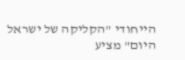הייחודי "הקליקה של ישראל היום" מציע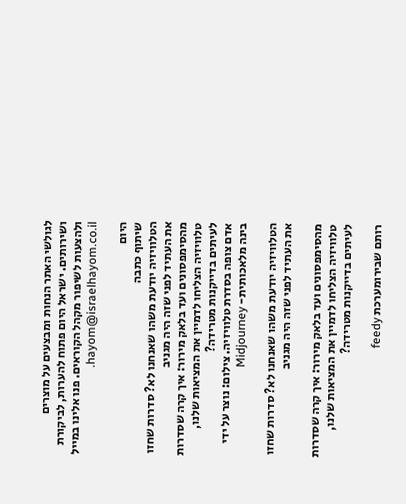לגולשי האתר הנחות ומבצעים על מוצרים ושירותים. ישראל היום פתוח להערות, לביקורת ולהצעות לשיפור מקהל הקוראים. פנו אלינו במייל hayom@israelhayom.co.il.

היום
שיתוף כתבה
הטלוויזיה יודעת משהו שאנחנו לא? סדרות שחזו את העתיד לפני שזה היה מגניב
מהסימפסונים ועד בלאק מירור: איך קרה שסדרות טלוויזיה הצליחו לדמיין את המציאות שלנו, לעיתים בדייקנות מטרידה?
אדם צופה בסדרת טלוויזיה. צילום: נוצר על ידי בינה מלאכותית- Midjourney

הטלוויזיה יודעת משהו שאנחנו לא? סדרות שחזו את העתיד לפני שזה היה מגניב

מהסימפסונים ועד בלאק מירור: איך קרה שסדרות טלוויזיה הצליחו לדמיין את המציאות שלנו, לעיתים בדייקנות מטרידה?

רותם שבירומערכת feedy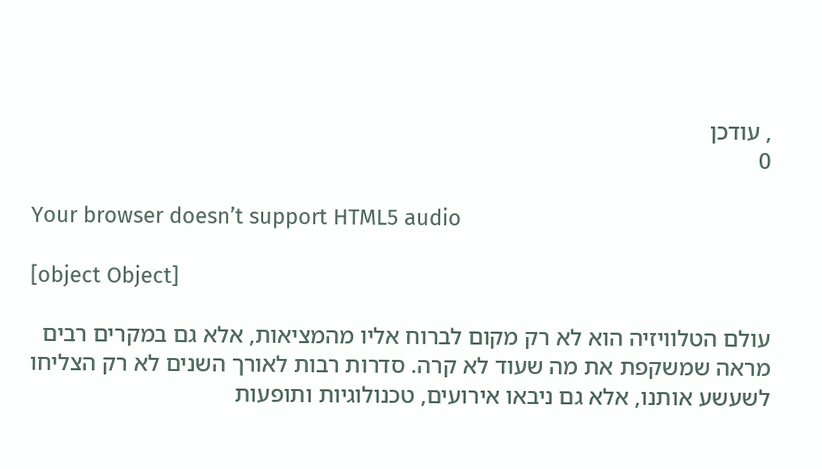, עודכן
0

Your browser doesn’t support HTML5 audio

[object Object]

עולם הטלוויזיה הוא לא רק מקום לברוח אליו מהמציאות, אלא גם במקרים רבים מראה שמשקפת את מה שעוד לא קרה. סדרות רבות לאורך השנים לא רק הצליחו לשעשע אותנו, אלא גם ניבאו אירועים, טכנולוגיות ותופעות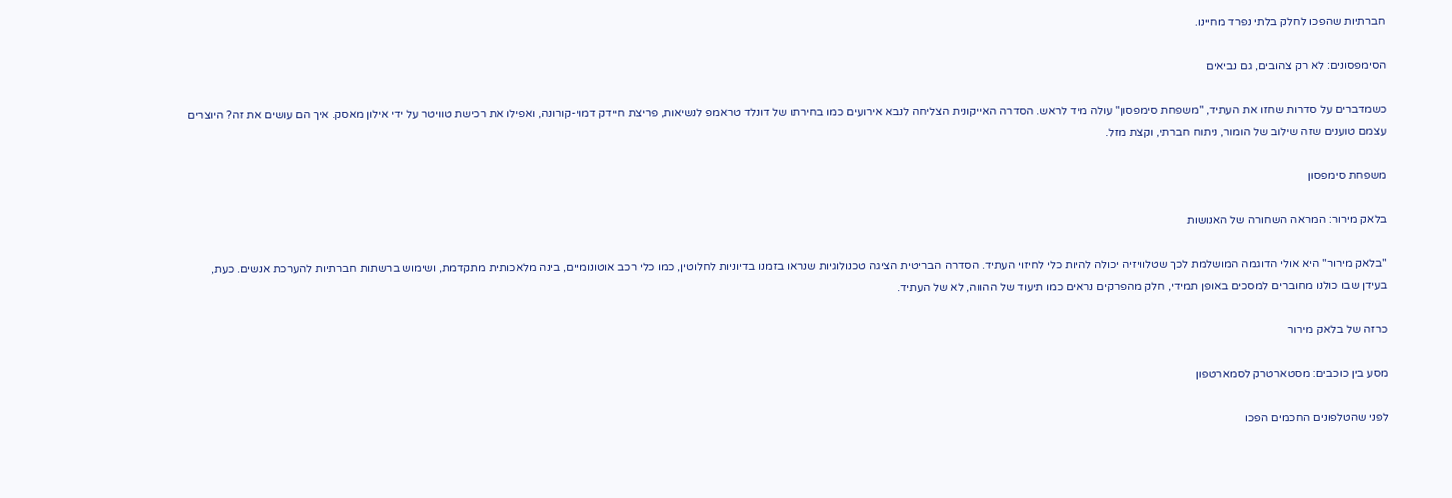חברתיות שהפכו לחלק בלתי נפרד מחיינו.

הסימפסונים: לא רק צהובים, גם נביאים

כשמדברים על סדרות שחזו את העתיד, "משפחת סימפסון" עולה מיד לראש. הסדרה האייקונית הצליחה לנבא אירועים כמו בחירתו של דונלד טראמפ לנשיאות, פריצת חיידק דמוי-קורונה, ואפילו את רכישת טוויטר על ידי אילון מאסק. איך הם עושים את זה? היוצרים עצמם טוענים שזה שילוב של הומור, ניתוח חברתי, וקצת מזל.

משפחת סימפסון

בלאק מירור: המראה השחורה של האנושות

"בלאק מירור" היא אולי הדוגמה המושלמת לכך שטלוויזיה יכולה להיות כלי לחיזוי העתיד. הסדרה הבריטית הציגה טכנולוגיות שנראו בזמנו בדיוניות לחלוטין, כמו כלי רכב אוטונומיים, בינה מלאכותית מתקדמת, ושימוש ברשתות חברתיות להערכת אנשים. כעת, בעידן שבו כולנו מחוברים למסכים באופן תמידי, חלק מהפרקים נראים כמו תיעוד של ההווה, לא של העתיד.

כרזה של בלאק מירור

מסע בין כוכבים: מסטארטרק לסמארטפון

לפני שהטלפונים החכמים הפכו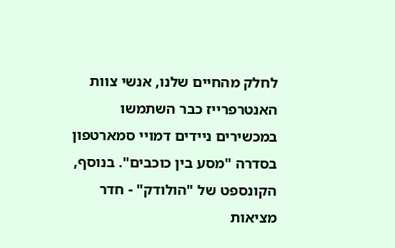לחלק מהחיים שלנו, אנשי צוות האנטרפרייז כבר השתמשו במכשירים ניידים דמויי סמארטפון בסדרה "מסע בין כוכבים". בנוסף, הקונספט של "הולודק" - חדר מציאות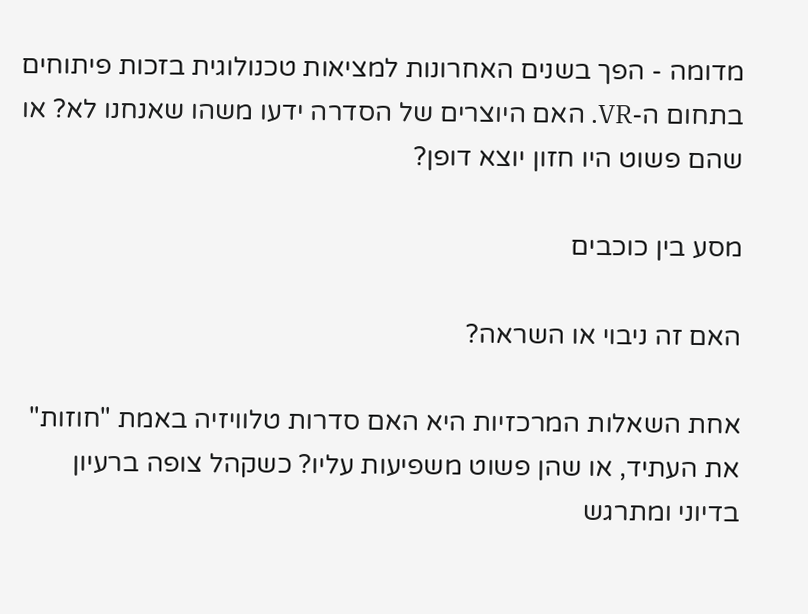מדומה - הפך בשנים האחרונות למציאות טכנולוגית בזכות פיתוחים בתחום ה-VR. האם היוצרים של הסדרה ידעו משהו שאנחנו לא? או שהם פשוט היו חזון יוצא דופן?

מסע בין כוכבים

האם זה ניבוי או השראה?

אחת השאלות המרכזיות היא האם סדרות טלוויזיה באמת "חוזות" את העתיד, או שהן פשוט משפיעות עליו? כשקהל צופה ברעיון בדיוני ומתרגש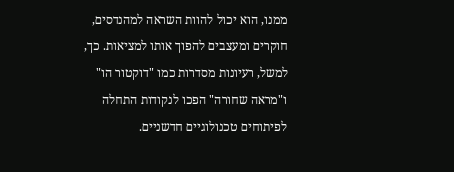ממנו, הוא יכול להוות השראה למהנדסים, חוקרים ומעצבים להפוך אותו למציאות. כך, למשל, רעיונות מסדרות כמו "דוקטור הו" ו"מראה שחורה" הפכו לנקודות התחלה לפיתוחים טכנולוגיים חדשניים.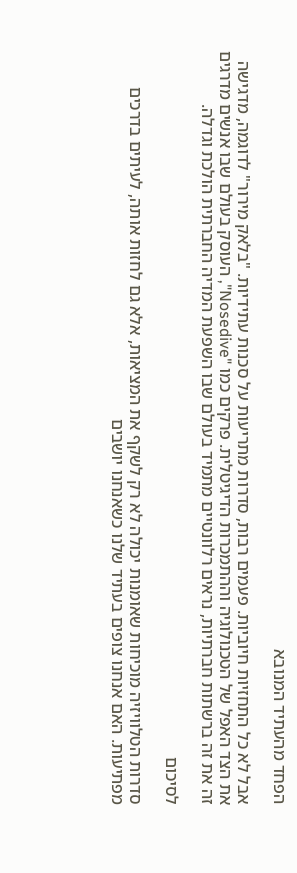הפחד מהעתיד המנובא

אבל לא כל התחזיות חיוביות. פעמים רבות, סדרות מתריעות על סכנות עתידיות. "בלאק מירור" לדוגמה, מדגישה את הצד האפל של הטכנולוגיה וההתמכרות הדיגיטלית. פרקים כמו "Nosedive", העוסק בעולם שבו אנשים מדרגים זה את זה ברשתות חברתיות, נראים רלוונטיים מתמיד בעולם שבו השפעת המדיה החברתית הולכת וגדלה.

לסיכום

סדרות הטלוויזיה מוכיחות שאומנות יכולה לא רק לשקף את המציאות, אלא גם לחזות אותה, לעיתים בדרכים מפתיעות. האם אנחנו צופים בעתיד שלנו כשאנחנו יושבים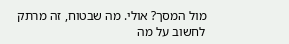מול המסך? אולי. מה שבטוח, זה מרתק לחשוב על מה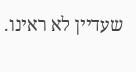שעדיין לא ראינו.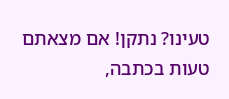טעינו? נתקן! אם מצאתם טעות בכתבה,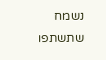נשמח שתשתפו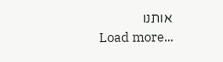אותנו
Load more...